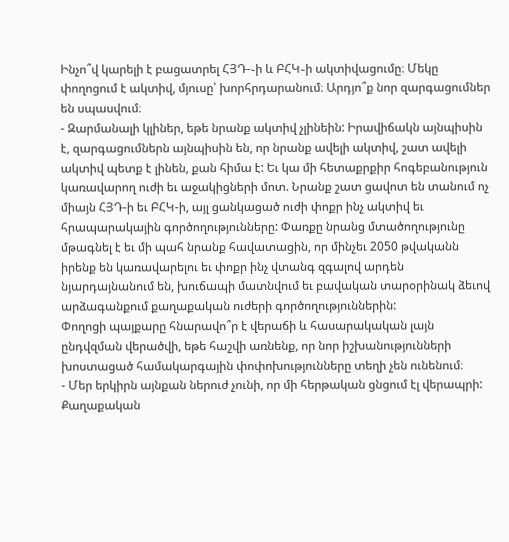Ինչո՞վ կարելի է բացատրել ՀՅԴ-֊ի և ԲՀԿ֊ի ակտիվացումը։ Մեկը փողոցում է ակտիվ, մյուսը՝ խորհրդարանում։ Արդյո՞ք նոր զարգացումներ են սպասվում։
- Զարմանալի կլիներ, եթե նրանք ակտիվ չլինեին: Իրավիճակն այնպիսին է, զարգացումներն այնպիսին են, որ նրանք ավելի ակտիվ, շատ ավելի ակտիվ պետք է լինեն, քան հիմա է: Եւ կա մի հետաքրքիր հոգեբանություն կառավարող ուժի եւ աջակիցների մոտ. Նրանք շատ ցավոտ են տանում ոչ միայն ՀՅԴ-ի եւ ԲՀԿ-ի, այլ ցանկացած ուժի փոքր ինչ ակտիվ եւ հրապարակային գործողությունները: Փառքը նրանց մտածողությունը մթագնել է եւ մի պահ նրանք հավատացին, որ մինչեւ 2050 թվականն իրենք են կառավարելու եւ փոքր ինչ վտանգ զգալով արդեն նյարդայնանում են, խուճապի մատնվում եւ բավական տարօրինակ ձեւով արձագանքում քաղաքական ուժերի գործողություններին:
Փողոցի պայքարը հնարավո՞ր է վերաճի և հասարակական լայն ընդվզման վերածվի, եթե հաշվի առնենք, որ նոր իշխանությունների խոստացած համակարգային փոփոխությունները տեղի չեն ունենում։
- Մեր երկիրն այնքան ներուժ չունի, որ մի հերթական ցնցում էլ վերապրի: Քաղաքական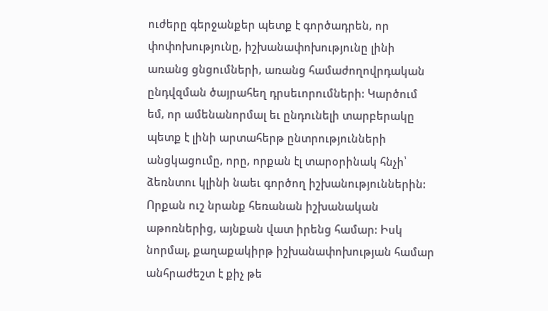ուժերը գերջանքեր պետք է գործադրեն, որ փոփոխությունը, իշխանափոխությունը լինի առանց ցնցումների, առանց համաժողովրդական ընդվզման ծայրահեղ դրսեւորումների: Կարծում եմ, որ ամենանորմալ եւ ընդունելի տարբերակը պետք է լինի արտահերթ ընտրությունների անցկացումը, որը, որքան էլ տարօրինակ հնչի՝ ձեռնտու կլինի նաեւ գործող իշխանություններին: Որքան ուշ նրանք հեռանան իշխանական աթոռներից, այնքան վատ իրենց համար: Իսկ նորմալ, քաղաքակիրթ իշխանափոխության համար անհրաժեշտ է քիչ թե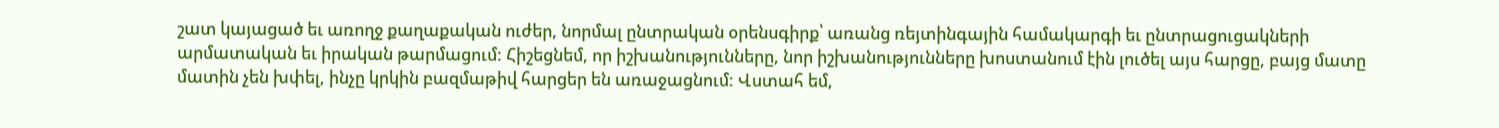շատ կայացած եւ առողջ քաղաքական ուժեր, նորմալ ընտրական օրենսգիրք՝ առանց ռեյտինգային համակարգի եւ ընտրացուցակների արմատական եւ իրական թարմացում: Հիշեցնեմ, որ իշխանությունները, նոր իշխանությունները խոստանում էին լուծել այս հարցը, բայց մատը մատին չեն խփել, ինչը կրկին բազմաթիվ հարցեր են առաջացնում: Վստահ եմ,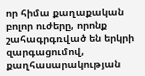որ հիմա քաղաքական բոլոր ուժերը, որոնք շահագրգռված են երկրի զարգացումով, քաղհասարակության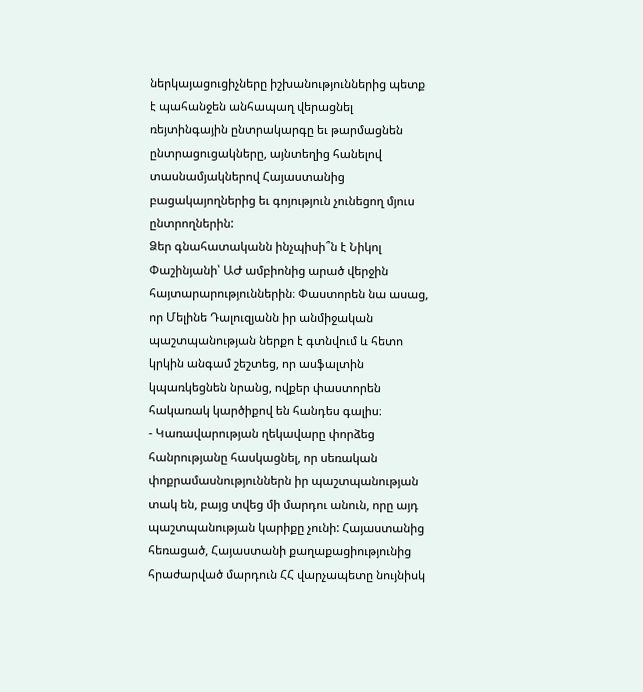ներկայացուցիչները իշխանություններից պետք է պահանջեն անհապաղ վերացնել ռեյտինգային ընտրակարգը եւ թարմացնեն ընտրացուցակները, այնտեղից հանելով տասնամյակներով Հայաստանից բացակայողներից եւ գոյություն չունեցող մյուս ընտրողներին:
Ձեր գնահատականն ինչպիսի՞ն է Նիկոլ Փաշինյանի՝ ԱԺ ամբիոնից արած վերջին հայտարարություններին։ Փաստորեն նա ասաց, որ Մելինե Դալուզյանն իր անմիջական պաշտպանության ներքո է գտնվում և հետո կրկին անգամ շեշտեց, որ ասֆալտին կպառկեցնեն նրանց, ովքեր փաստորեն հակառակ կարծիքով են հանդես գալիս։
- Կառավարության ղեկավարը փորձեց հանրությանը հասկացնել, որ սեռական փոքրամասնություններն իր պաշտպանության տակ են, բայց տվեց մի մարդու անուն, որը այդ պաշտպանության կարիքը չունի: Հայաստանից հեռացած, Հայաստանի քաղաքացիությունից հրաժարված մարդուն ՀՀ վարչապետը նույնիսկ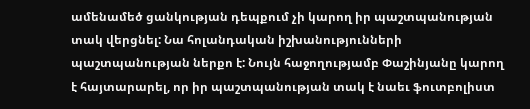ամենամեծ ցանկության դեպքում չի կարող իր պաշտպանության տակ վերցնել: Նա հոլանդական իշխանությունների պաշտպանության ներքո է: Նույն հաջողությամբ Փաշինյանը կարող է հայտարարել, որ իր պաշտպանության տակ է նաեւ ֆուտբոլիստ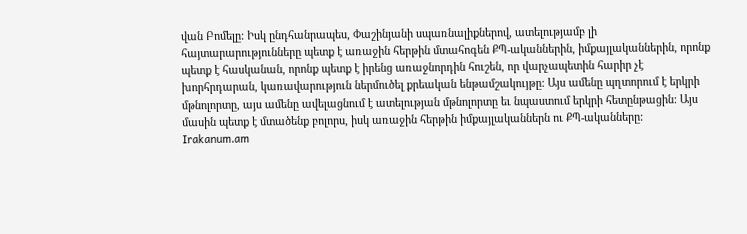վան Բոմելը: Իսկ ընդհանրապես, Փաշինյանի սպառնալիքներով, ատելությամբ լի հայտարարությունները պետք է առաջին հերթին մտահոգեն ՔՊ-ականներին, իմքայլականներին, որոնք պետք է հասկանան, որոնք պետք է իրենց առաջնորդին հուշեն, որ վարչապետին հարիր չէ խորհրդարան, կառավարություն ներմուծել քրեական ենթամշակույթը: Այս ամենը պղտորում է երկրի մթնոլորտը, այս ամենը ավելացնում է ատելության մթնոլորտը եւ նպաստում երկրի հետընթացին: Այս մասին պետք է մտածենք բոլորս, իսկ առաջին հերթին իմքայլականներն ու ՔՊ-ականները:
Irakanum.am